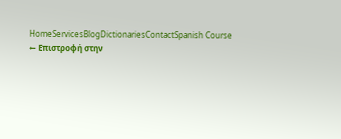HomeServicesBlogDictionariesContactSpanish Course
← Επιστροφή στην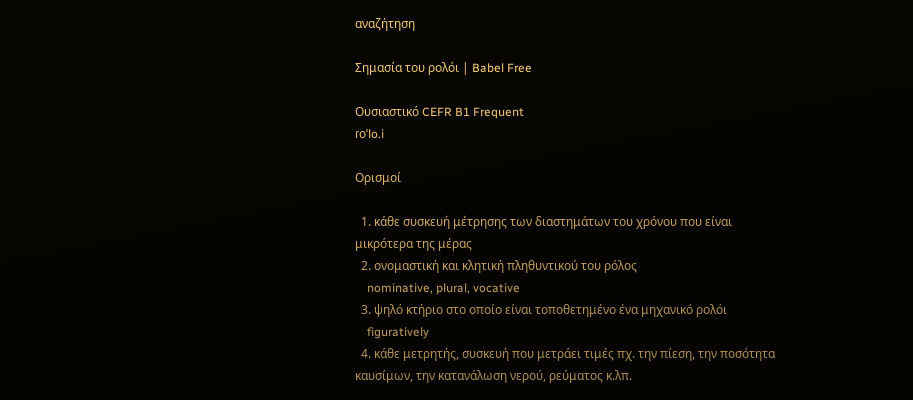αναζήτηση

Σημασία του ρολόι | Babel Free

Ουσιαστικό CEFR B1 Frequent
ɾoˈlo.i

Ορισμοί

  1. κάθε συσκευή μέτρησης των διαστημάτων του χρόνου που είναι μικρότερα της μέρας
  2. ονομαστική και κλητική πληθυντικού του ρόλος
    nominative, plural, vocative
  3. ψηλό κτήριο στο οποίο είναι τοποθετημένο ένα μηχανικό ρολόι
    figuratively
  4. κάθε μετρητής, συσκευή που μετράει τιμές πχ. την πίεση, την ποσότητα καυσίμων, την κατανάλωση νερού, ρεύματος κ.λπ.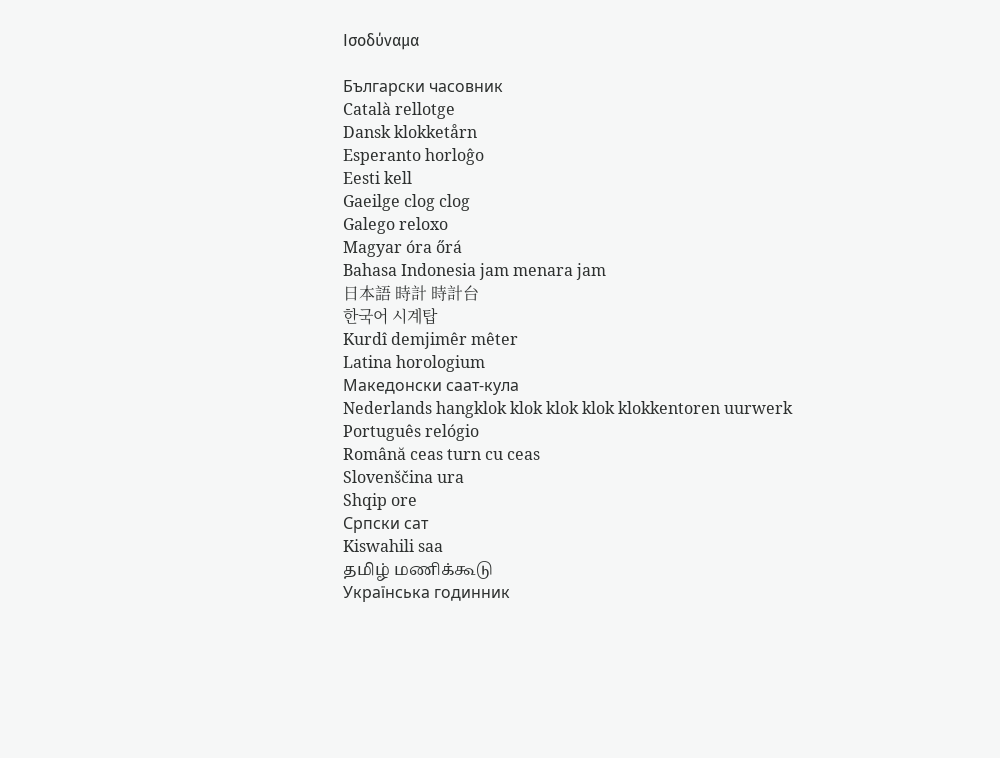Ισοδύναμα

Български часовник
Català rellotge
Dansk klokketårn
Esperanto horloĝo
Eesti kell
Gaeilge clog clog
Galego reloxo
Magyar óra őrá
Bahasa Indonesia jam menara jam
日本語 時計 時計台
한국어 시계탑
Kurdî demjimêr mêter
Latina horologium
Македонски саат-кула
Nederlands hangklok klok klok klok klokkentoren uurwerk
Português relógio
Română ceas turn cu ceas
Slovenščina ura
Shqip ore
Српски сат
Kiswahili saa
தமிழ் மணிக்கூடு
Українська годинник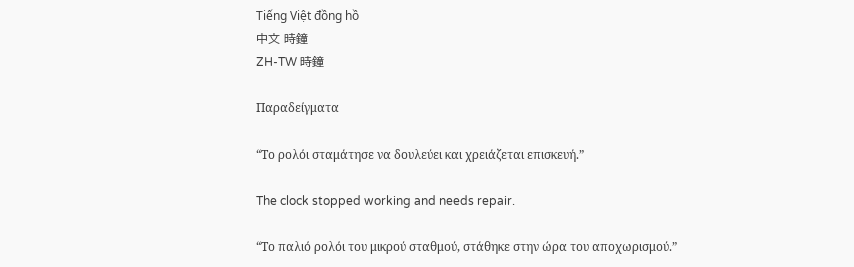Tiếng Việt đồng hồ
中文 時鐘
ZH-TW 時鐘

Παραδείγματα

“Το ρολόι σταμάτησε να δουλεύει και χρειάζεται επισκευή.”

The clock stopped working and needs repair.

“Το παλιό ρολόι του μικρού σταθμού, στάθηκε στην ώρα του αποχωρισμού.”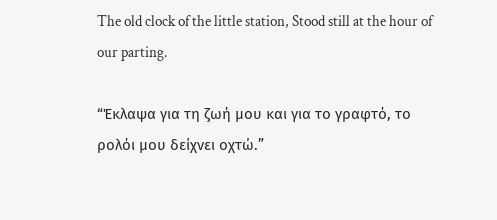The old clock of the little station, Stood still at the hour of our parting.

“Έκλαψα για τη ζωή μου και για το γραφτό, το ρολόι μου δείχνει οχτώ.”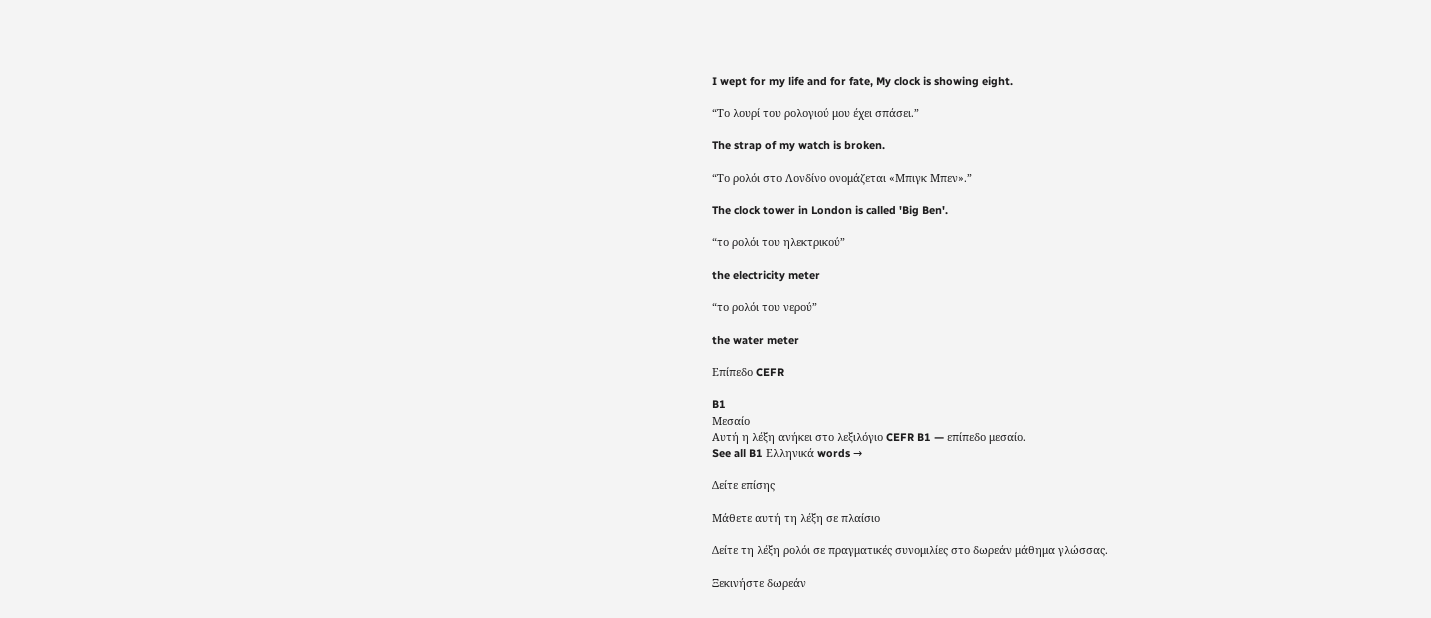I wept for my life and for fate, My clock is showing eight.

“Το λουρί του ρολογιού μου έχει σπάσει.”

The strap of my watch is broken.

“Το ρολόι στο Λονδίνο ονομάζεται «Μπιγκ Μπεν».”

The clock tower in London is called 'Big Ben'.

“το ρολόι του ηλεκτρικού”

the electricity meter

“το ρολόι του νερού”

the water meter

Επίπεδο CEFR

B1
Μεσαίο
Αυτή η λέξη ανήκει στο λεξιλόγιο CEFR B1 — επίπεδο μεσαίο.
See all B1 Ελληνικά words →

Δείτε επίσης

Μάθετε αυτή τη λέξη σε πλαίσιο

Δείτε τη λέξη ρολόι σε πραγματικές συνομιλίες στο δωρεάν μάθημα γλώσσας.

Ξεκινήστε δωρεάν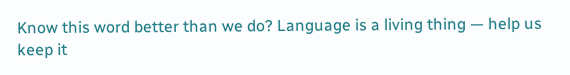Know this word better than we do? Language is a living thing — help us keep it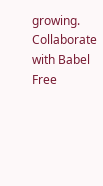growing. Collaborate with Babel Free